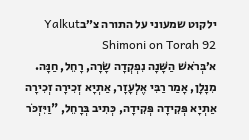ילקוט שמעוני על התורה צ״בYalkut Shimoni on Torah 92
א׳בְּרֹאשׁ הַשָּׁנָה נִפְקְדָה שָׂרָה, רָחֵל, חַנָּה. מִנָלָן, אָמַר רַבִּי אֶלְעָזָר, אַתְיָא זְכִירָה זְכִירָה אַתְיָא פְּקִידָה פְּקִידָה, כְּתִיב בְּרָחֵל, "וַיִּזְכֹּר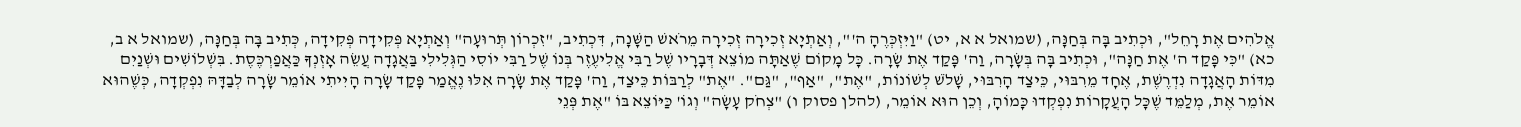אֱלֹהִים אֶת רָחֵל", וּכְתִיב בָּה בְּחַנָּה, (שמואל א א, יט) "וַיִּזְכְּרֶהָ ה'", וְאַתְיָא זְכִירָה זְכִירָה מֵרֹאשׁ הַשָּׁנָה, דִּכְתִיב, "זִכְרוֹן תְּרוּעָה" וְאַתְיָא פְּקִידָה פְּקִידָה, כְּתִיב בָּה בְּחַנָּה, (שמואל א ב, כא) "כִּי פָּקַד ה' אֶת חַנָּה", וּכְתִיב בָּה בְּשָׂרָה, וַה' פָּקַד אֶת שָׂרָה. כָּל מָקוֹם שֶׁאַתָּה מוֹצֵא דְּבָרָיו שֶׁל רַבִּי אֱלִיעֶזֶר בְּנוֹ שֶׁל רַבִּי יוֹסִי הַגְּלִילִי בַּאֲגָדָה עֲשֵׂה אָזְנְךָ כַּאֲפַרְכֶּסֶת. בִּשְׁלוֹשִׁים וּשְׁנַיִם מִדּוֹת הָאֲגָדָה נִדְרֶשֶׁת, אֶחָד מֵרִבּוּי, כֵּיצַד הָרִבּוּי, שָׁלֹשׁ לְשׁוֹנוֹת, "אֶת", "אַף", "גַּם". "אֶת" לְרַבּוֹת כֵּיצַד, וַה' פָּקַד אֶת שָׂרָה אִלּוּ נֶאֱמַר פָּקַד שָׂרָה הָיִיתִי אוֹמֵר שָׂרָה לְבַדָּהּ נִפְקְדָה, כְּשֶׁהוּא אוֹמֵר אֶת, מְלַמֵּד שֶׁכָּל הָעֲקָרוֹת נִפְקְדוּ כָּמוֹהָ, וְכֵן הוּא אוֹמֵר, (להלן פסוק ו) "צְחֹק עָשָׂה" וְגוֹ' כַּיּוֹצֵא בּוֹ "אֶת פְּנֵי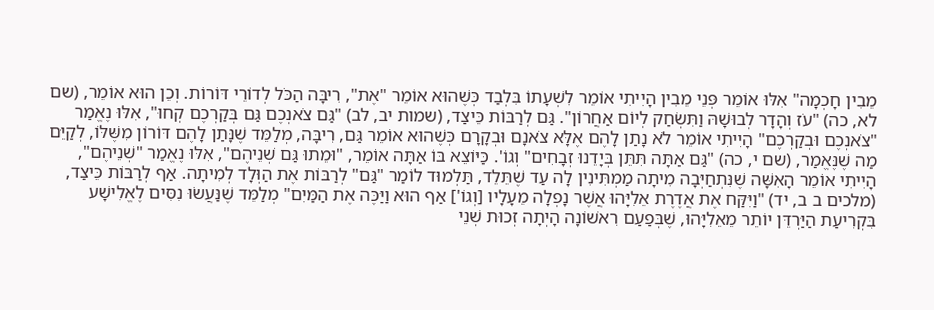מֵבִין חָכְמָה" אִלּוּ אוֹמֵר פְּנֵי מֵבִין הָיִיתִי אוֹמֵר לִשְׁעָתוֹ בִּלְבַד כְּשֶׁהוּא אוֹמֵר "אֶת", רִיבָּה הַכֹּל לְדוֹרֵי דּוֹרוֹת. וְכֵן הוּא אוֹמֵר, (שם לא, כה) "עֹז וְהָדָר לְבוּשָׁהּ וַתִּשְׂחַק לְיוֹם אַחֲרוֹן". גַּם לְרַבּוֹת כֵּיצַד, (שמות יב, לב) "גַּם צֹאנְכֶם גַּם בְּקַרְכֶם קְחוּ", אִלּוּ נֶאֱמַר "צֹאנְכֶם וּבְקַרְכֶם" הָיִיתִי אוֹמֵר לֹא נָתַן לָהֶם אֶלָּא צֹאנָם וּבְקָרָם כְּשֶׁהוּא אוֹמֵר גַּם, רִיבָּה, מְלַמֵּד שֶׁנָּתַן לָהֶם דּוֹרוֹן מִשֶּׁלּוֹ, לְקַיֵּם מַה שֶׁנֶּאֱמַר, (שם י, כה) "גַּם אַתָּה תִּתֵּן בְּיָדֵנוּ זְבָחִים" וְגוֹ'. כַּיּוֹצֵא בּוֹ אַתָּה אוֹמֵר, "וּמֵתוּ גַּם שְׁנֵיהֶם", אִלּוּ נֶאֱמַר "שְׁנֵיהֶם", הָיִיתִי אוֹמֵר הָאִשָּׁה שֶׁנִּתְחַיְּבָה מִיתָה מַמְתִּינִין לָה עַד שֶׁתֵּלֵד, תַּלְמוּד לוֹמַר "גַּם" לְרַבּוֹת אֶת הַוְּלָד לְמִיתָה. אַף לְרַבּוֹת כֵּיצַד, (מלכים ב ב, יד) "וַיִּקַּח אֶת אֲדֶרֶת אֵלִיָּהוּ אֲשֶׁר נָפְלָה מֵעָלָיו [וְגוֹ'] אַף הוּא וַיַּכֶּה אֶת הַמַּיִם" מְלַמֵּד שֶׁנַּעֲשׂוּ נִסִּים לֶאֱלִישָׁע בִּקְרִיעַת הַיַּרְדֵּן יוֹתֵר מֵאֵלִיָּהוּ, שֶׁבְּפַעַם רִאשׁוֹנָה הָיְתָה זְכוּת שְׁנֵי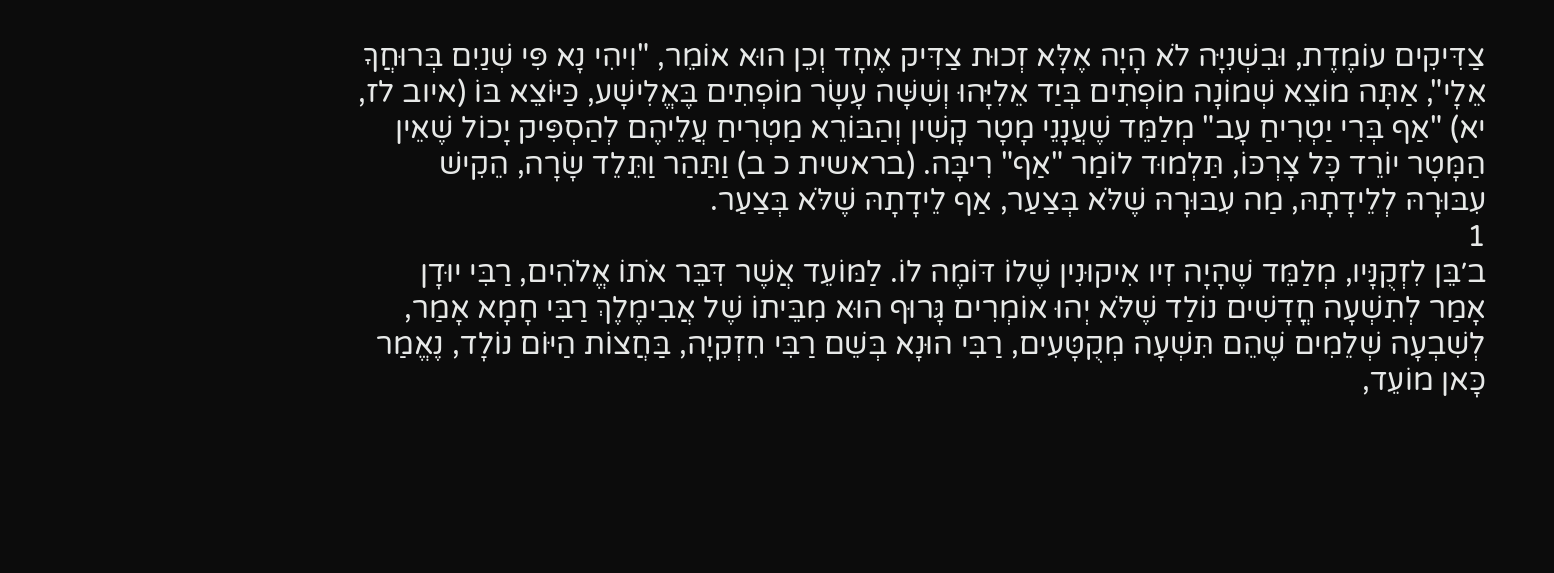צַדִּיקִים עוֹמֶדֶת, וּבִשְׁנִיָּה לֹא הָיָה אֶלָּא זְכוּת צַדִּיק אֶחָד וְכֵן הוּא אוֹמֵר, "וִיהִי נָא פִּי שְׁנַיִם בְּרוּחֲךָ אֵלָי", אַתָּה מוֹצֵא שְׁמוֹנָה מוֹפְתִים בְּיַד אֵלִיָּהוּ וְשִׁשָּׁה עָשָׂר מוֹפְתִים בֶּאֱלִישָׁע, כַּיּוֹצֵא בּוֹ (איוב לז, יא) "אַף בְּרִי יַטְרִיחַ עָב" מְלַמֵּד שֶׁעֲנָנֵי מָטָר קָשִׁין וְהַבּוֹרֵא מַטְרִיחַ עֲלֵיהֶם לְהַסְפִּיק יָכוֹל שֶׁאֵין הַמָּטָר יוֹרֵד כָּל צָרְכּוֹ, תַּלְמוּד לוֹמַר "אַף" רִיבָּה. (בראשית כ ב) וַתַּהַר וַתֵּלֵד שָׂרָה, הֵקִישׁ עִבּוּרָהּ לְלֵידָתָהּ, מַה עִבּוּרָהּ שֶׁלֹּא בְּצַעַר, אַף לֵידָתָהּ שֶׁלֹּא בְּצַעַר.
1
ב׳בֵּן לִזְקֻנָּיו, מְלַמֵּד שֶׁהָיָה זִיו אִיקוּנִין שֶׁלוֹ דּוֹמֶה לוֹ. לַמּוֹעֵד אֲשֶׁר דִּבֵּר אֹתוֹ אֱלֹהִים, רַבִּי יוּדָן אָמַר לְתִשְׁעָה חֳדָשִׁים נוֹלַד שֶׁלֹּא יְהוּ אוֹמְרִים גָּרוּף הוּא מִבֵּיתוֹ שֶׁל אֲבִימֶלֶךְ רַבִּי חָמָא אָמַר, לְשִׁבְעָה שְׁלֵמִים שֶׁהֵם תִּשְׁעָה מְקֻטָּעִים, רַבִּי הוּנָא בְּשֵׁם רַבִּי חִזְקִיָה, בַּחֲצוֹת הַיּוֹם נוֹלָד, נֶאֱמַר כָּאן מוֹעֵד,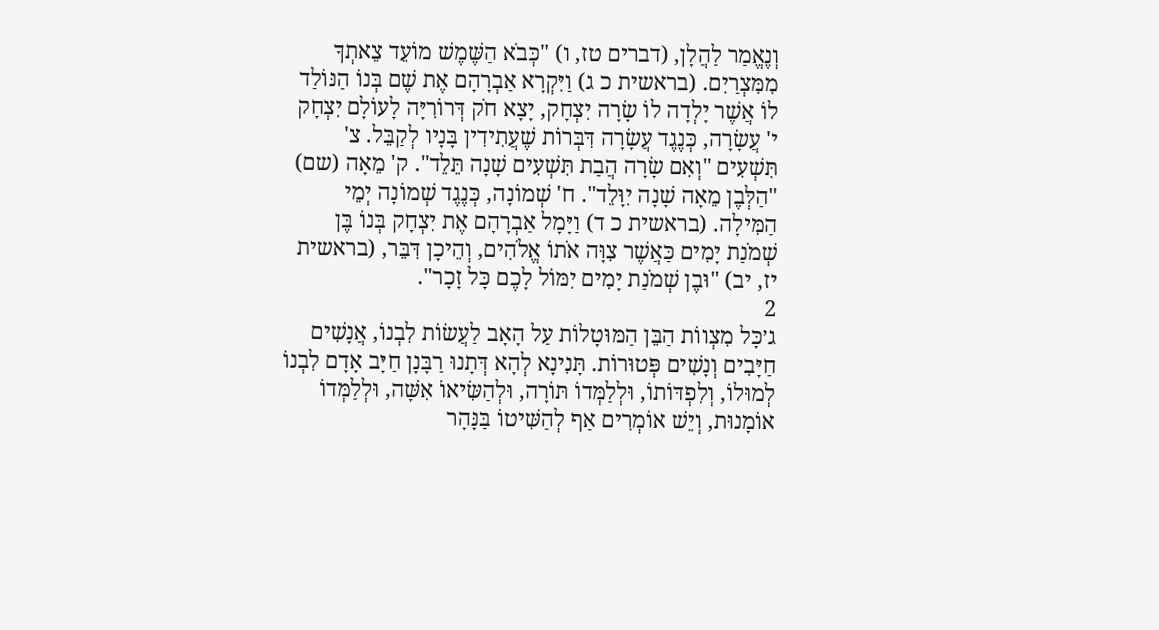וְנֶאֱמַר לַהֲלָן, (דברים טז, ו) "כְּבֹא הַשֶּׁמֶשׁ מוֹעֵד צֵאתְךָ מִמִּצְרַיִם. (בראשית כ ג) וַיִּקְרָא אַבְרָהָם אֶת שֶׁם בְּנוֹ הַנּוֹלַד לוֹ אֲשֶׁר יָלְדָה לוֹ שָׂרָה יִצְחָק, יָצָא חֹק דְּרוֹרִיָּה לָעוֹלָם יִצְחָק י' עֲשָׂרָה, כְּנֶגֶד עֲשָׂרָה דִּבְּרוֹת שֶׁעֲתִידִין בָּנָיו לְקַבֵּל. צ' תִּשְׁעִים "וְאִם שָׂרָה הֲבַת תִּשְׁעִים שָׁנָה תֵּלֵד". ק' מֵאָה (שם) "הַלְּבֶן מֵאָה שָׁנָה יִוָּלֵד". ח' שְׁמוֹנָה, כְּנֶגֶד שְׁמוֹנָה יְמֵי הַמִּילָה. (בראשית כ ד) וַיָּמָל אַבְרָהָם אֶת יִצְחָק בְּנוֹ בֶּן שְׁמֹנַת יָמִים כַּאֲשֶׁר צִוָּה אֹתוֹ אֱלֹהִים, וְהֵיכָן דִּבֵּר, (בראשית יז, יב) "וּבֶן שְׁמֹנַת יָמִים יִמּוֹל לָכֶם כָּל זָכָר".
2
ג׳כָּל מִצְווֹת הַבֵּן הַמּוּטָלוֹת עַל הָאָב לַעֲשׂוֹת לִבְנוֹ, אֲנָשִׁים חַיָּבִים וְנָשִׁים פְּטוּרוֹת. תָּנִינָא לְהָא דְּתָנוּ רַבָּנָן חַיָּב אָדָם לִבְנוֹ לְמוּלוֹ, וְלִפְדּוֹתוֹ, וּלְלַמְּדוֹ תּוֹרָה, וּלְהַשִּׂיאוֹ אִשָּׁה, וּלְלַמְּדוֹ אוֹמָנוּת, וְיֵשׁ אוֹמְרִים אַף לְהַשִּׁיטוֹ בַּנָּהָר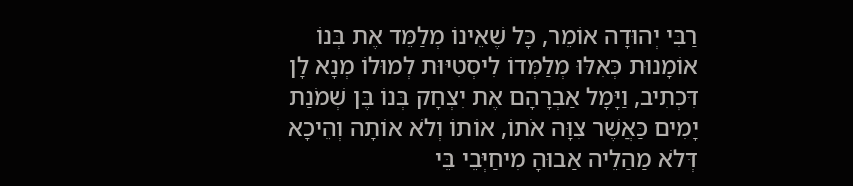רַבִּי יְהוּדָה אוֹמֵר, כָּל שֶׁאֵינוֹ מְלַמֵּד אֶת בְּנוֹ אוֹמָנוּת כְּאִלּוּ מְלַמְּדוֹ לִיסְטִיּוּת לְמוּלוֹ מְנָא לָן דִּכְתִיב, וַיָּמָל אַבְרָהָם אֶת יִצְחָק בְּנוֹ בֶּן שְׁמֹנַת יָמִים כַּאֲשֶׁר צִוָּה אֹתוֹ, אוֹתוֹ וְלֹא אוֹתָה וְהֵיכָא דְּלֹא מַהַלֵיה אַבוּהָ מִיחַיְּבֵי בֵּי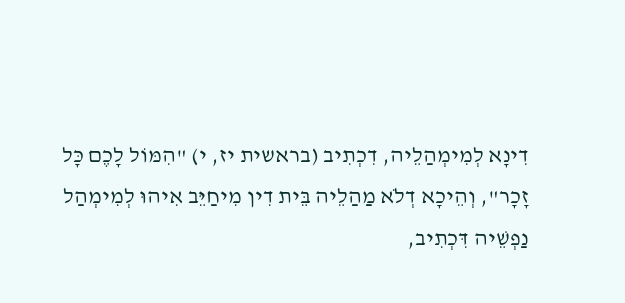דִינָא לְמִימְהַלֵיה, דִכְתִיב (בראשית יז, י) "הִמּוֹל לָכֶם כָּל זָכָר", וְהֵיכָא דְלֹא מַהַלֵיה בֵּית דִין מִיחַיֵּב אִיהוּ לְמִימְהַל נַפְשֵׁיה דִּכְתִיב,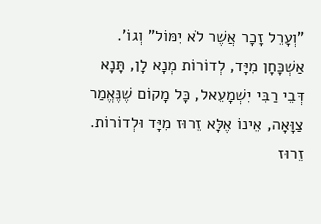"וְעָרֵל זָכָר אֲשֶׁר לֹא יִמּוֹל" וְגוֹ'. אַשְׁכָּחָן מִיָּד, לְדוֹרוֹת מְנָא לָן, תָּנָא דְּבֵי רַבִּי יִשְׁמָעֵאל, כָּל מָקוֹם שֶׁנֶּאֱמַר צַוָּאָה, אֵינוֹ אֶלָּא זֵרוּז מִיָּד וּלְדוֹרוֹת. זֵרוּז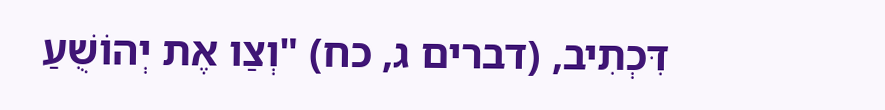דִּכְתִיב, (דברים ג, כח) "וְצַו אֶת יְהוֹשֻׁעַ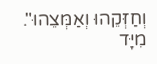וְחַזְּקֵהוּ וְאַמְּצֵהוּ". מִיָּד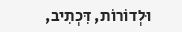וּלְדוֹרוֹת, דִּכְתִיב,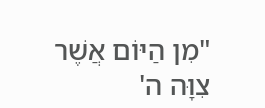"מִן הַיּוֹם אֲשֶׁר צִוָּה ה'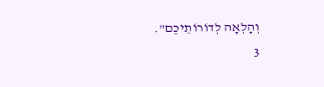וְהָלְאָה לְדוֹרוֹתֵיכֶם".
3